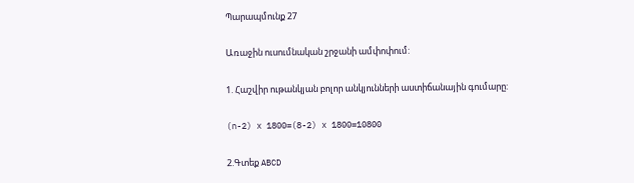Պարապմունք 27

Առաջին ուսումնական շրջանի ամփոփում:

1. Հաշվիր ութանկյան բոլոր անկյունների աստիճանային գումարը:

(n-2) x 1800=(8-2) x 1800=10800

2.Գտեք ABCD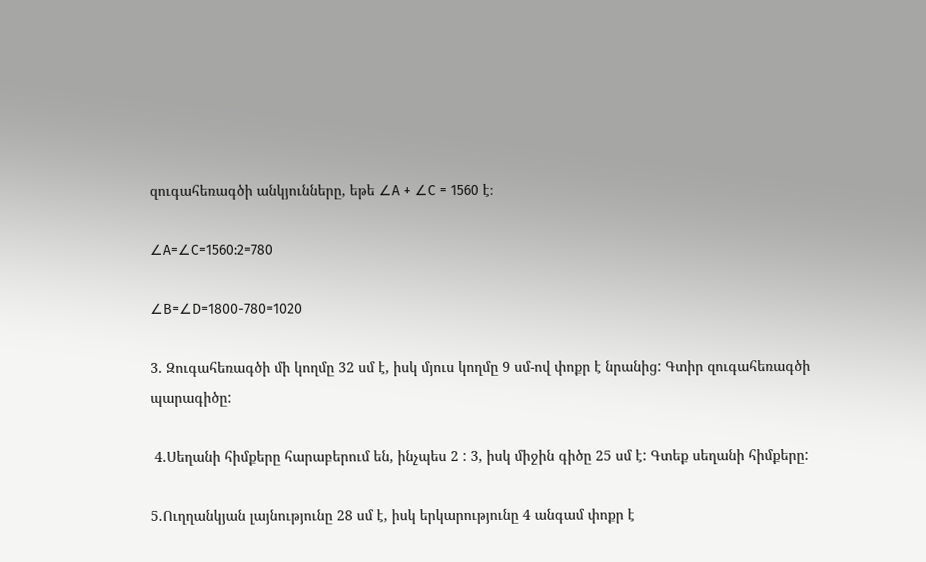զուգահեռագծի անկյունները, եթե ∠A + ∠C = 1560 է։

∠A=∠C=1560:2=780

∠B=∠D=1800-780=1020

3. Զուգահեռագծի մի կողմը 32 սմ է, իսկ մյուս կողմը 9 սմ-ով փոքր է նրանից: Գտիր զուգահեռագծի պարագիծը:

 4.Սեղանի հիմքերը հարաբերում են, ինչպես 2 : 3, իսկ միջին գիծը 25 սմ է: Գտեք սեղանի հիմքերը:

5.Ուղղանկյան լայնությունը 28 սմ է, իսկ երկարությունը 4 անգամ փոքր է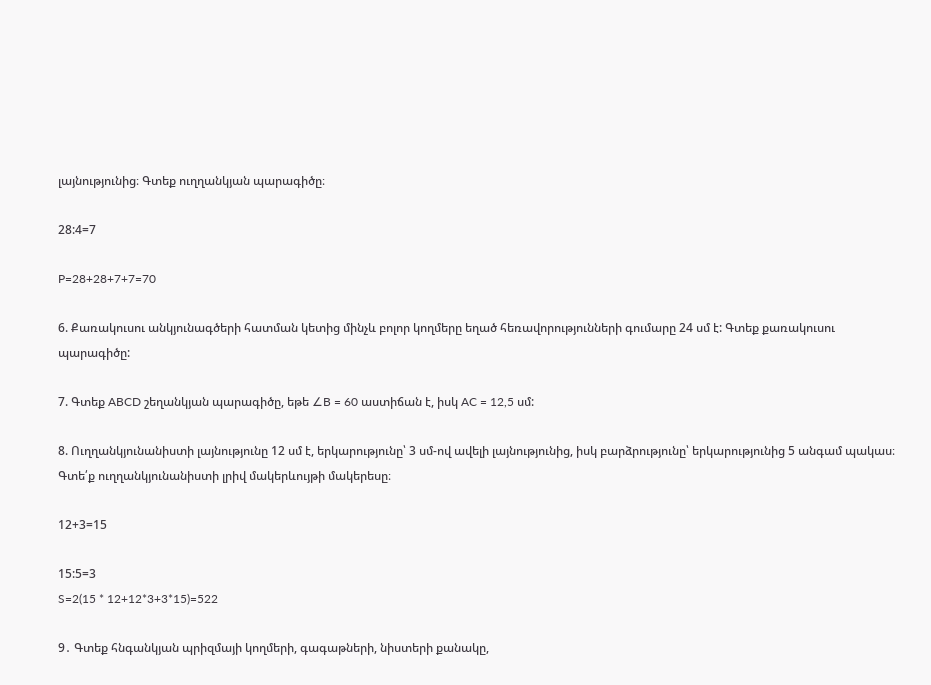լայնությունից։ Գտեք ուղղանկյան պարագիծը։

28:4=7

P=28+28+7+7=70

6. Քառակուսու անկյունագծերի հատման կետից մինչև բոլոր կողմերը եղած հեռավորությունների գումարը 24 սմ է: Գտեք քառակուսու պարագիծը:

7. Գտեք ABCD շեղանկյան պարագիծը, եթե ∠B = 60 աստիճան է, իսկ AC = 12,5 սմ:

8. Ուղղանկյունանիստի լայնությունը 12 սմ է, երկարությունը՝ 3 սմ-ով ավելի լայնությունից, իսկ բարձրությունը՝ երկարությունից 5 անգամ պակաս։ Գտե՛ք ուղղանկյունանիստի լրիվ մակերևույթի մակերեսը։

12+3=15

15:5=3
S=2(15 * 12+12*3+3*15)=522

9․ Գտեք հնգանկյան պրիզմայի կողմերի, գագաթների, նիստերի քանակը,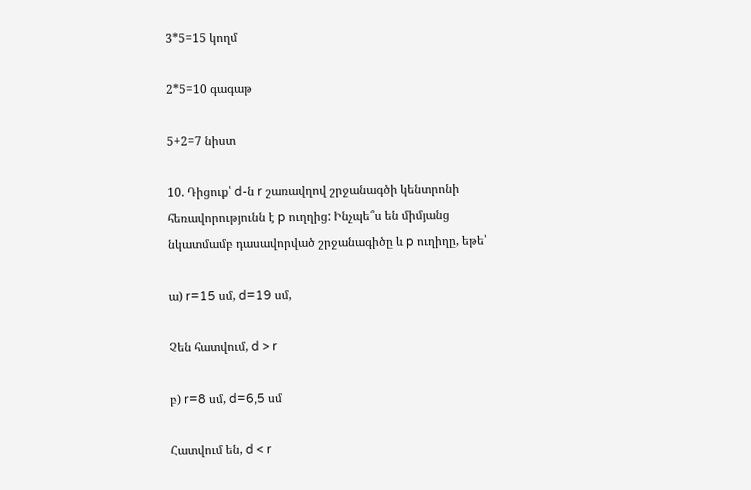3*5=15 կողմ

2*5=10 գագաթ

5+2=7 նիստ

10. Դիցուք՝ d-ն r շառավղով շրջանագծի կենտրոնի հեռավորությունն է p ուղղից: Ինչպե՞ս են միմյանց նկատմամբ դասավորված շրջանագիծը և p ուղիղը, եթե՝

ա) r=15 սմ, d=19 սմ,

Չեն հատվում, d > r

բ) r=8 սմ, d=6,5 սմ

Հատվում են, d < r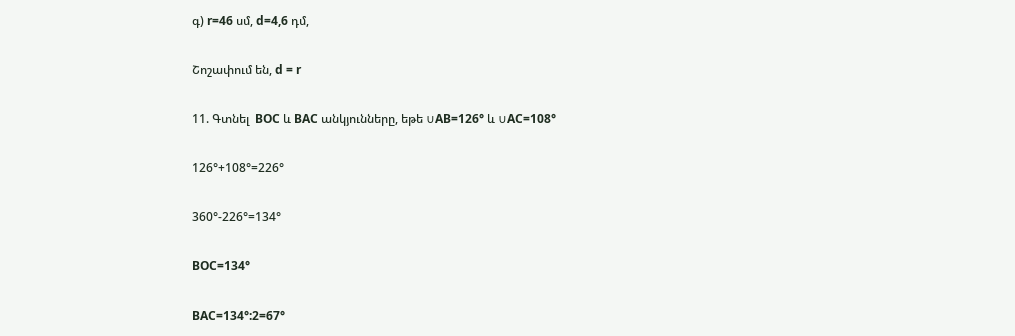գ) r=46 սմ, d=4,6 դմ,

Շոշափում են, d = r

11. Գտնել  BOC և BAC անկյունները, եթե ∪AB=126° և ∪AC=108°

126°+108°=226°

360°-226°=134°

BOC=134°

BAC=134°:2=67°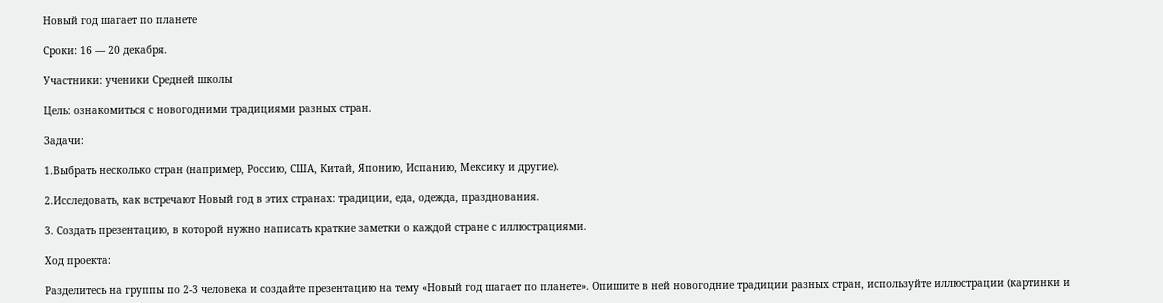Новый год шагает по планете

Сроки: 16 — 20 декабря.

Участники: ученики Средней школы

Цель: ознакомиться с новогодними традициями разных стран.

Задачи:

1.Выбрать несколько стран (например, Россию, США, Китай, Японию, Испанию, Мексику и другие).

2.Исследовать, как встречают Новый год в этих странах: традиции, еда, одежда, празднования.

3. Создать презентацию, в которой нужно написать краткие заметки о каждой стране с иллюстрациями.

Ход проекта:

Разделитесь на группы по 2-3 человека и создайте презентацию на тему «Новый год шагает по планете». Опишите в ней новогодние традиции разных стран, используйте иллюстрации (картинки и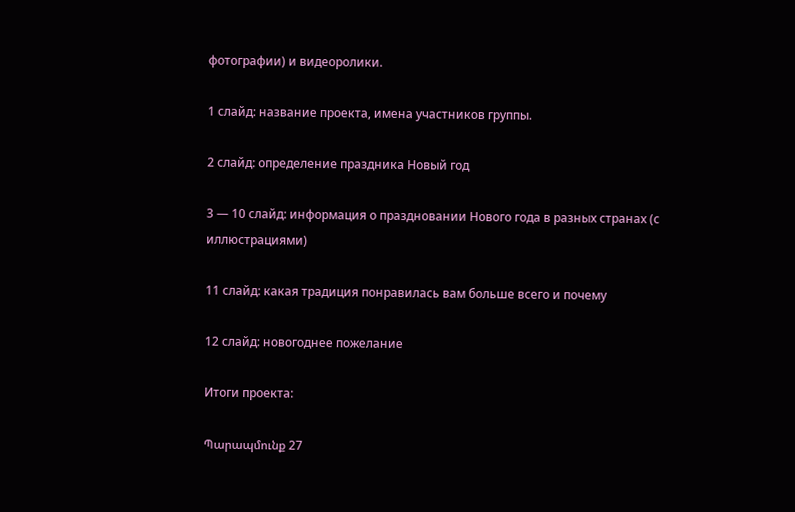фотографии) и видеоролики.

1 слайд: название проекта, имена участников группы.

2 слайд: определение праздника Новый год

3 — 10 слайд: информация о праздновании Нового года в разных странах (с иллюстрациями)

11 слайд: какая традиция понравилась вам больше всего и почему

12 слайд: новогоднее пожелание

Итоги проекта:

Պարապմունք 27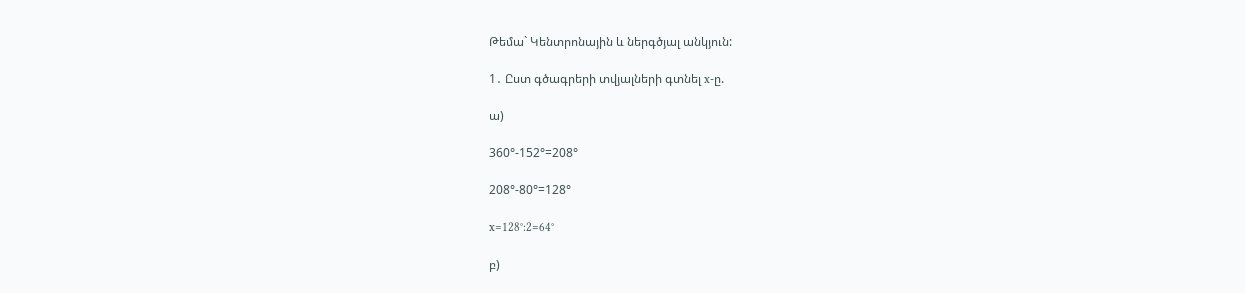Թեմա` Կենտրոնային և ներգծյալ անկյուն:

1․ Ըստ գծագրերի տվյալների գտնել x-ը.

ա)

360°-152°=208°

208°-80°=128°

x=128°:2=64°

բ)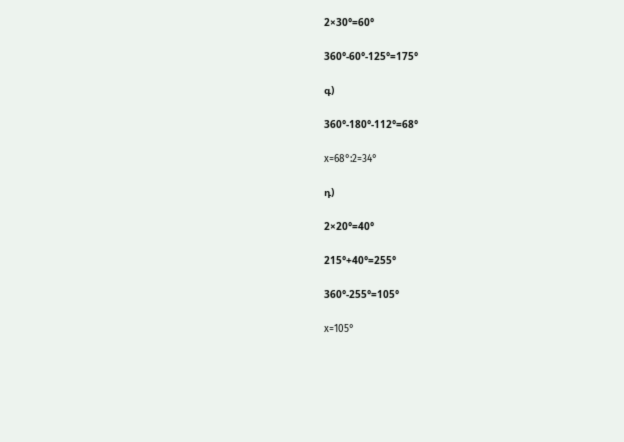2×30°=60°

360°-60°-125°=175°

գ)

360°-180°-112°=68°

x=68°:2=34°

դ)

2×20°=40°

215°+40°=255°

360°-255°=105°

x=105°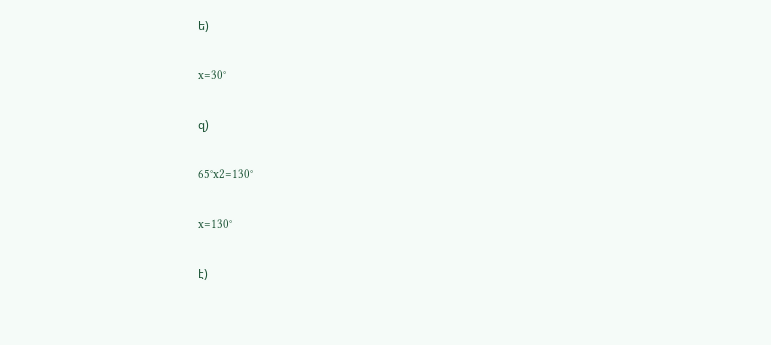ե)

x=30°

զ)

65°x2=130°

x=130°

է)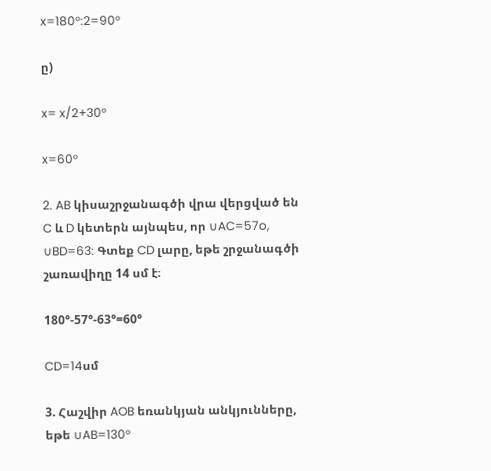x=180°:2=90°

ը)

x= x/2+30°

x=60°

2. AB կիսաշրջանագծի վրա վերցված են C և D կետերն այնպես, որ ∪AC=57o, ∪BD=63: Գտեք CD լարը, եթե շրջանագծի շառավիղը 14 սմ է։

180°-57°-63°=60°

CD=14սմ

3. Հաշվիր AOB եռանկյան անկյունները, եթե ∪AB=130°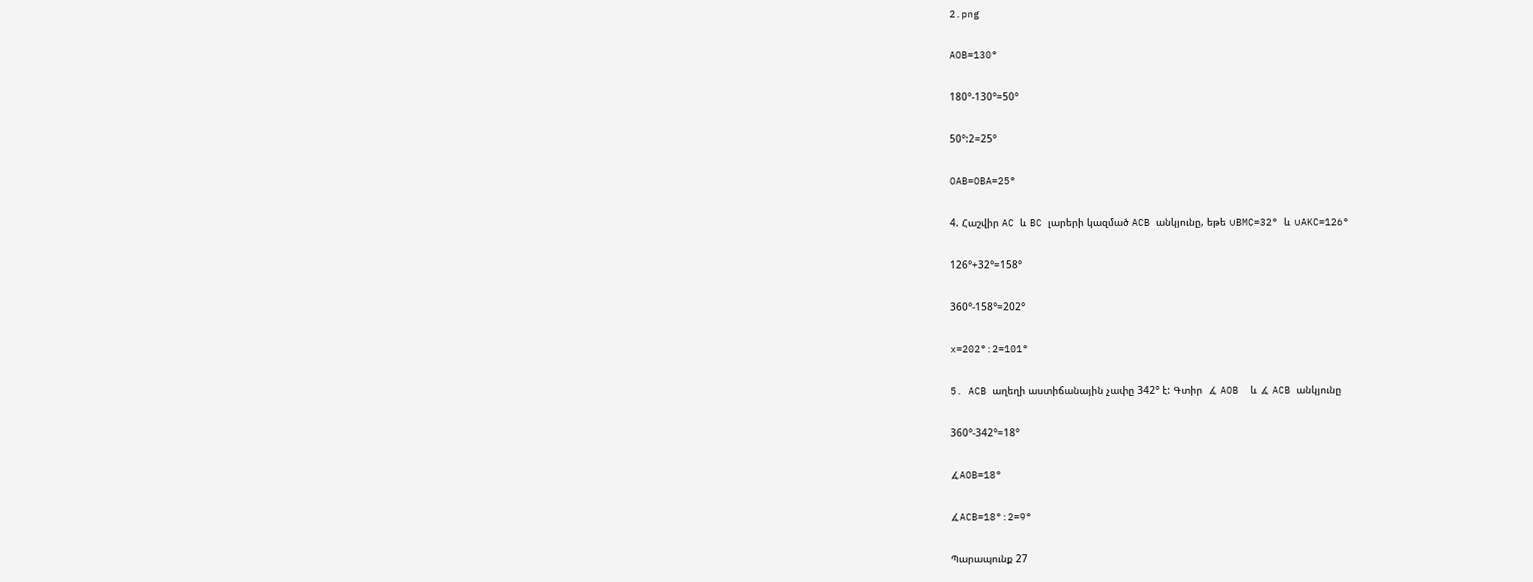2.png

AOB=130°

180°-130°=50°

50°:2=25°

OAB=OBA=25°

4. Հաշվիր AC և BC լարերի կազմած ACB անկյունը, եթե ∪BMC=32° և ∪AKC=126°

126°+32°=158°

360°-158°=202°

x=202°:2=101°

5. ACB աղեղի աստիճանային չափը 342° է: Գտիր  ∡ AOB  և ∡ ACB անկյունը

360°-342°=18°

∡AOB=18°

∡ACB=18°:2=9°

Պարապունք 27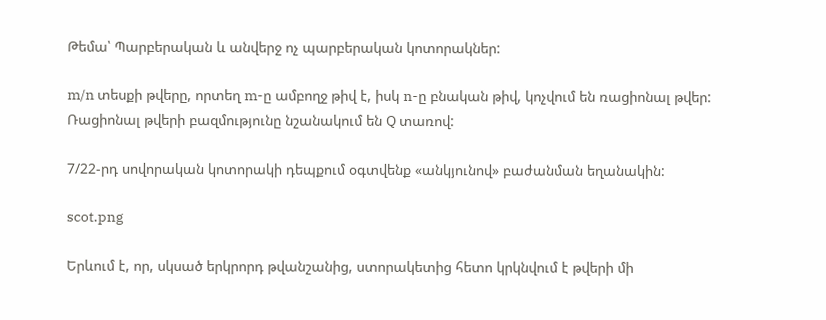Թեմա՝ Պարբերական և անվերջ ոչ պարբերական կոտորակներ:

m/n տեսքի թվերը, որտեղ m-ը ամբողջ թիվ է, իսկ n-ը բնական թիվ, կոչվում են ռացիոնալ թվեր: Ռացիոնալ թվերի բազմությունը նշանակում են Q տառով:

7/22-րդ սովորական կոտորակի դեպքում օգտվենք «անկյունով» բաժանման եղանակին:

scot.png

Երևում է, որ, սկսած երկրորդ թվանշանից, ստորակետից հետո կրկնվում է թվերի մի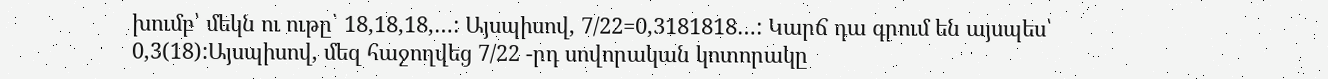խումբ՝ մեկն ու ութը՝ 18,18,18,…: Այսպիսով, 7/22=0,3181818…: Կարճ դա գրում են այսպես՝ 0,3(18):Այսպիսով, մեզ հաջողվեց 7/22 -րդ սովորական կոտորակը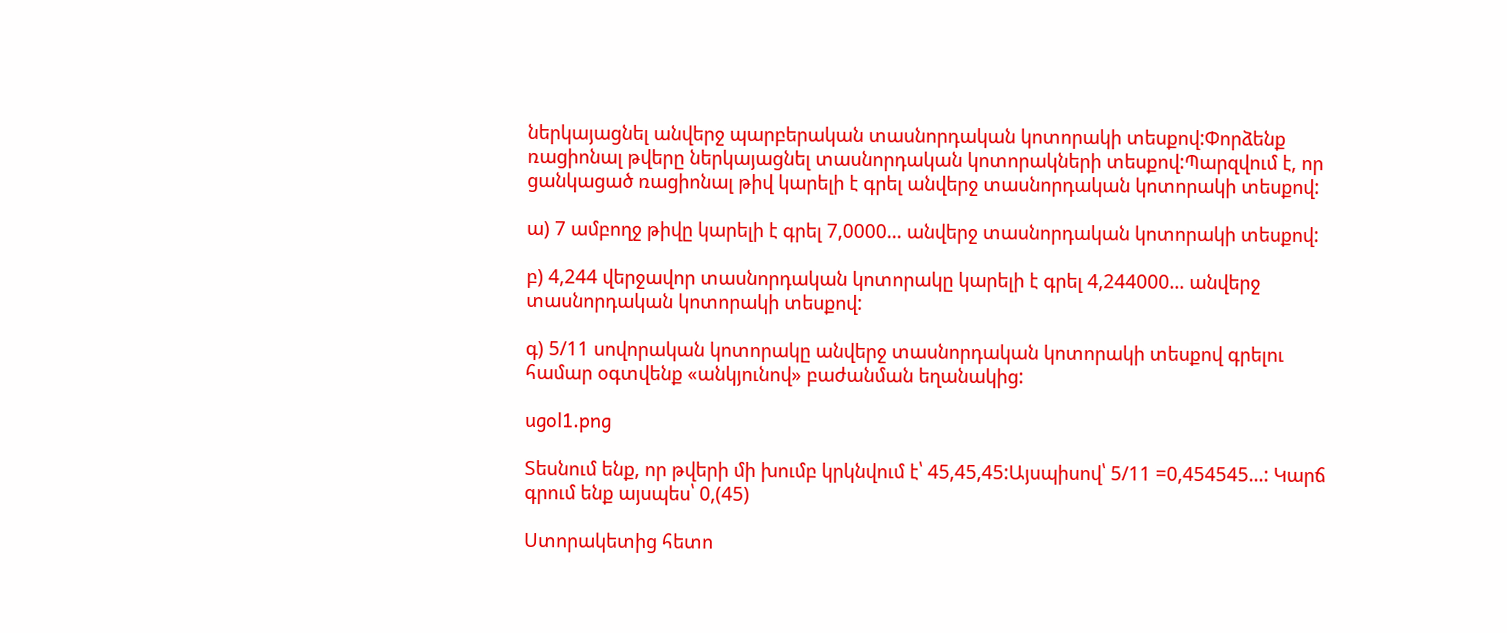ներկայացնել անվերջ պարբերական տասնորդական կոտորակի տեսքով:Փորձենք ռացիոնալ թվերը ներկայացնել տասնորդական կոտորակների տեսքով:Պարզվում է, որ ցանկացած ռացիոնալ թիվ կարելի է գրել անվերջ տասնորդական կոտորակի տեսքով:

ա) 7 ամբողջ թիվը կարելի է գրել 7,0000… անվերջ տասնորդական կոտորակի տեսքով:

բ) 4,244 վերջավոր տասնորդական կոտորակը կարելի է գրել 4,244000… անվերջ տասնորդական կոտորակի տեսքով:

գ) 5/11 սովորական կոտորակը անվերջ տասնորդական կոտորակի տեսքով գրելու համար օգտվենք «անկյունով» բաժանման եղանակից:

ugol1.png

Տեսնում ենք, որ թվերի մի խումբ կրկնվում է՝ 45,45,45:Այսպիսով՝ 5/11 =0,454545…: Կարճ գրում ենք այսպես՝ 0,(45)

Ստորակետից հետո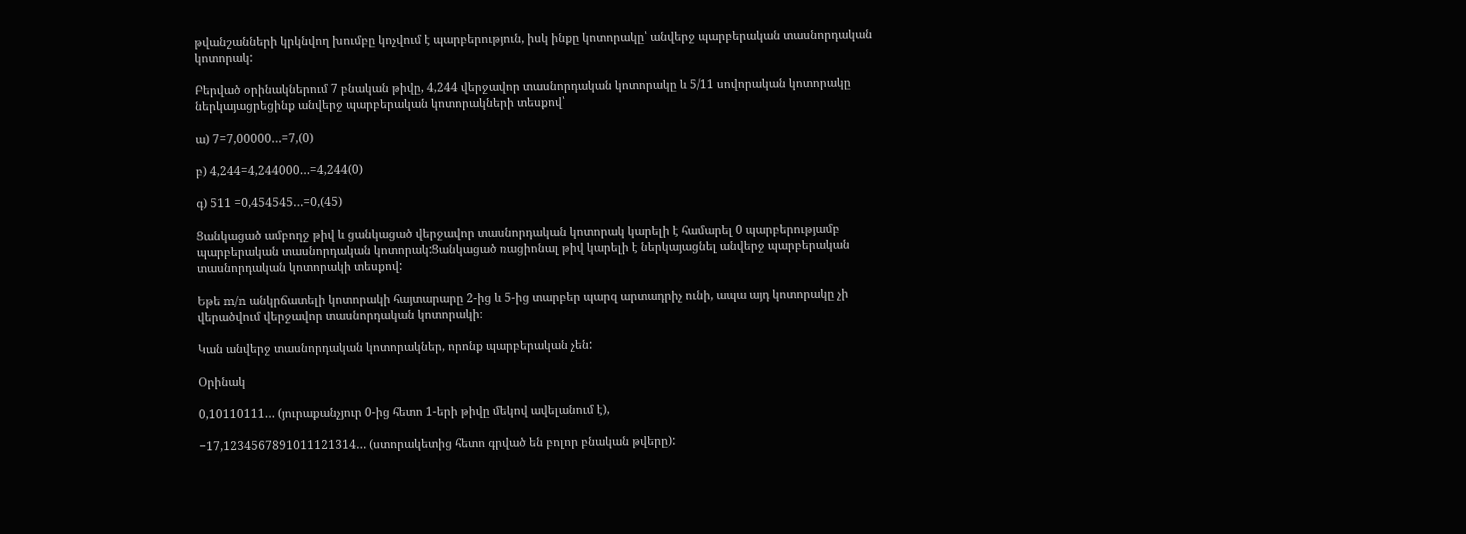թվանշանների կրկնվող խումբը կոչվում է պարբերություն, իսկ ինքը կոտորակը՝ անվերջ պարբերական տասնորդական կոտորակ:

Բերված օրինակներում 7 բնական թիվը, 4,244 վերջավոր տասնորդական կոտորակը և 5/11 սովորական կոտորակը ներկայացրեցինք անվերջ պարբերական կոտորակների տեսքով՝

ա) 7=7,00000…=7,(0)

բ) 4,244=4,244000…=4,244(0)

գ) 511 =0,454545…=0,(45)

Ցանկացած ամբողջ թիվ և ցանկացած վերջավոր տասնորդական կոտորակ կարելի է համարել 0 պարբերությամբ պարբերական տասնորդական կոտորակ:Ցանկացած ռացիոնալ թիվ կարելի է ներկայացնել անվերջ պարբերական տասնորդական կոտորակի տեսքով:

Եթե m/n անկրճատելի կոտորակի հայտարարը 2-ից և 5-ից տարբեր պարզ արտադրիչ ունի, ապա այդ կոտորակը չի վերածվում վերջավոր տասնորդական կոտորակի։

Կան անվերջ տասնորդական կոտորակներ, որոնք պարբերական չեն:

Օրինակ

0,10110111… (յուրաքանչյուր 0-ից հետո 1-երի թիվը մեկով ավելանում է),

−17,1234567891011121314… (ստորակետից հետո գրված են բոլոր բնական թվերը):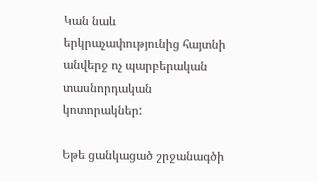Կան նաև երկրաչափությունից հայտնի անվերջ ոչ պարբերական տասնորդական կոտորակներ:

Եթե ցանկացած շրջանագծի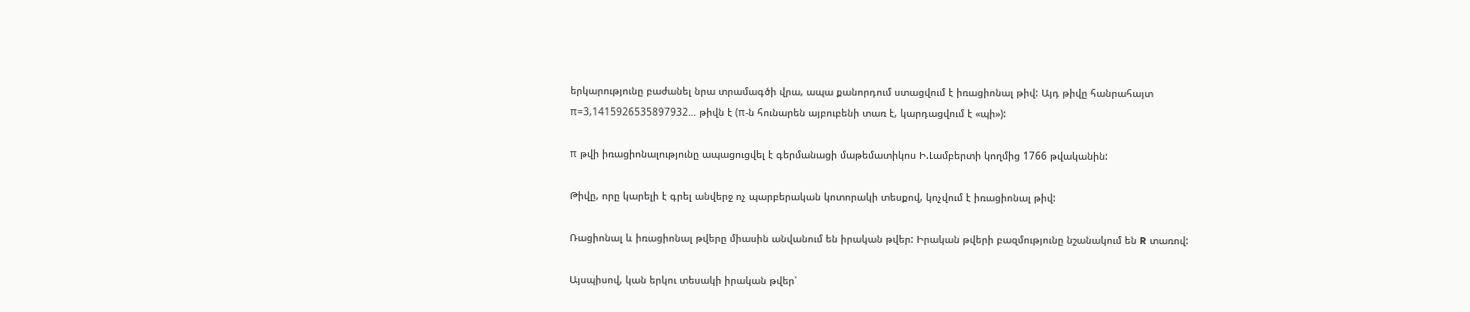երկարությունը բաժանել նրա տրամագծի վրա, ապա քանորդում ստացվում է իռացիոնալ թիվ: Այդ թիվը հանրահայտ π=3,1415926535897932… թիվն է (π-ն հունարեն այբուբենի տառ է, կարդացվում է «պի»):

π թվի իռացիոնալությունը ապացուցվել է գերմանացի մաթեմատիկոս Ի.Լամբերտի կողմից 1766 թվականին:

Թիվը, որը կարելի է գրել անվերջ ոչ պարբերական կոտորակի տեսքով, կոչվում է իռացիոնալ թիվ:

Ռացիոնալ և իռացիոնալ թվերը միասին անվանում են իրական թվեր: Իրական թվերի բազմությունը նշանակում են R տառով:

Այսպիսով, կան երկու տեսակի իրական թվեր՝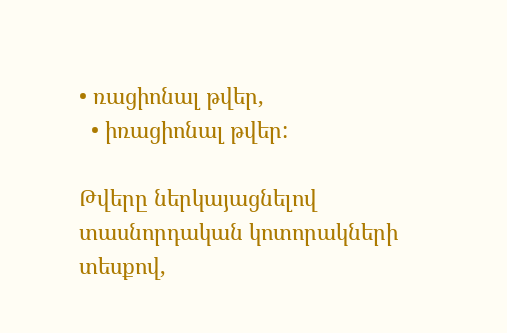• ռացիոնալ թվեր,
  • իռացիոնալ թվեր:

Թվերը ներկայացնելով տասնորդական կոտորակների տեսքով,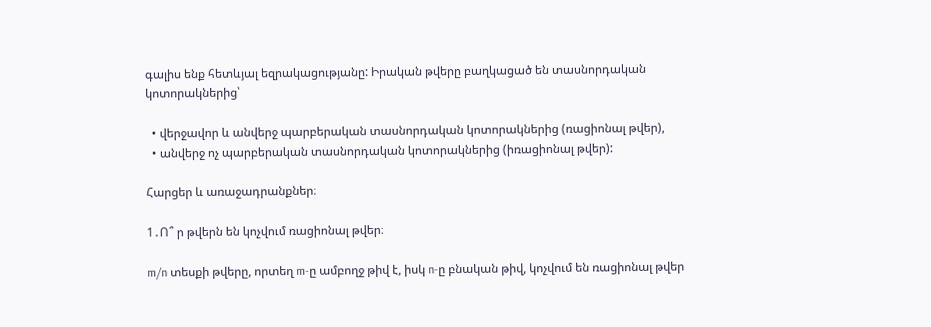գալիս ենք հետևյալ եզրակացությանը: Իրական թվերը բաղկացած են տասնորդական կոտորակներից՝

  • վերջավոր և անվերջ պարբերական տասնորդական կոտորակներից (ռացիոնալ թվեր),
  • անվերջ ոչ պարբերական տասնորդական կոտորակներից (իռացիոնալ թվեր):

Հարցեր և առաջադրանքներ։

1․Ո՞ ր թվերն են կոչվում ռացիոնալ թվեր։

m/n տեսքի թվերը, որտեղ m-ը ամբողջ թիվ է, իսկ n-ը բնական թիվ, կոչվում են ռացիոնալ թվեր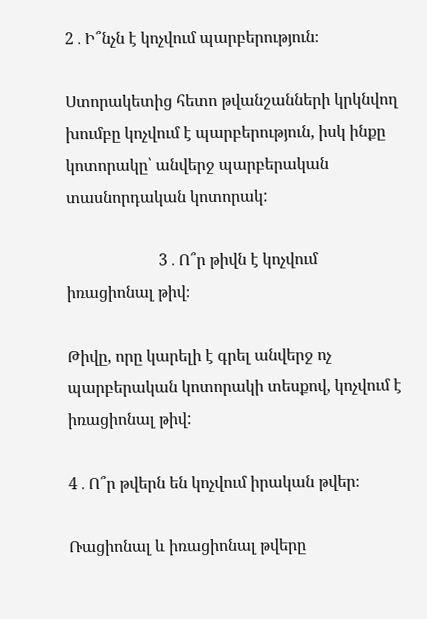2․Ի՞նչն է կոչվում պարբերություն։

Ստորակետից հետո թվանշանների կրկնվող խումբը կոչվում է պարբերություն, իսկ ինքը կոտորակը՝ անվերջ պարբերական տասնորդական կոտորակ:

                       3․Ո՞ր թիվն է կոչվում իռացիոնալ թիվ։

Թիվը, որը կարելի է գրել անվերջ ոչ պարբերական կոտորակի տեսքով, կոչվում է իռացիոնալ թիվ:

4․Ո՞ր թվերն են կոչվում իրական թվեր։

Ռացիոնալ և իռացիոնալ թվերը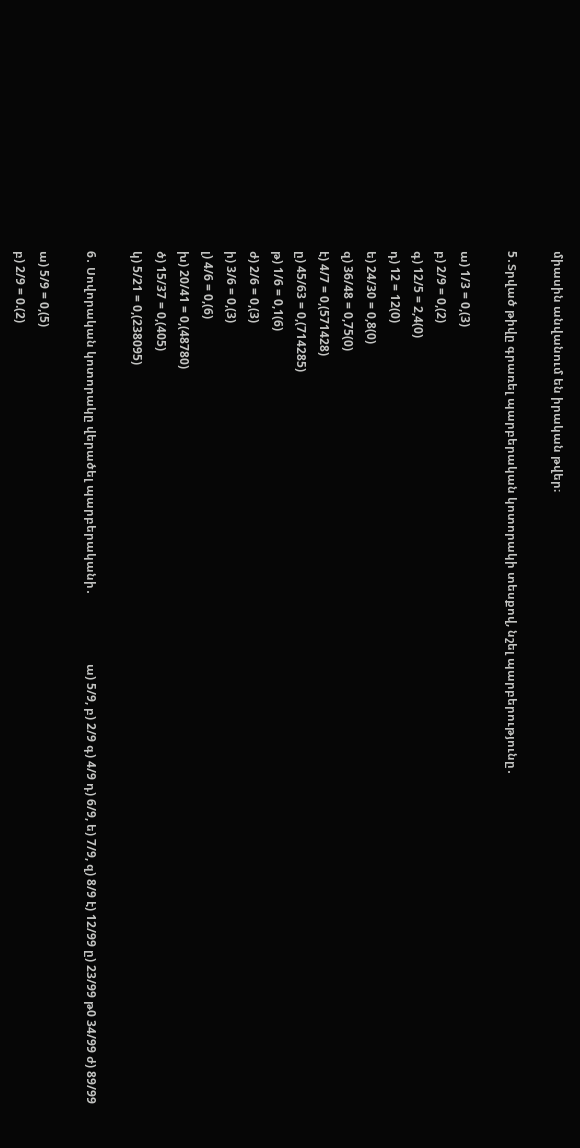միասին անվանում են իրական թվեր։

5․Տրված թիվը գրառել պարբերական կոտորակի տեսքով, նշել պարբերությունը․

ա) 1/3 = 0,(3)
բ) 2/9 = 0,(2)
գ) 12/5 = 2,4(0)
դ) 12 = 12(0)
ե) 24/30 = 0,8(0)
զ) 36/48 = 0,75(0)
է) 4/7 = 0,(571428)
ը) 45/63 = 0,(714285)
թ) 1/6 = 0,1(6)
ժ) 2/6 = 0,(3)
ի) 3/6 = 0,(3)
լ) 4/6 = 0,(6)
խ) 20/41 = 0,(48780)
ծ) 15/37 = 0,(405)
կ) 5/21 = 0,(238095)

6․ Սովորական կոտորակը վերածել պարբերականի․                       ա) 5/9, բ) 2/9 գ) 4/9 դ) 6/9, ե) 7/9, զ) 8/9 է) 12/99 ը) 23/99 թ0 34/99 ժ) 89/99

ա) 5/9 = 0,(5)
բ) 2/9 = 0.(2)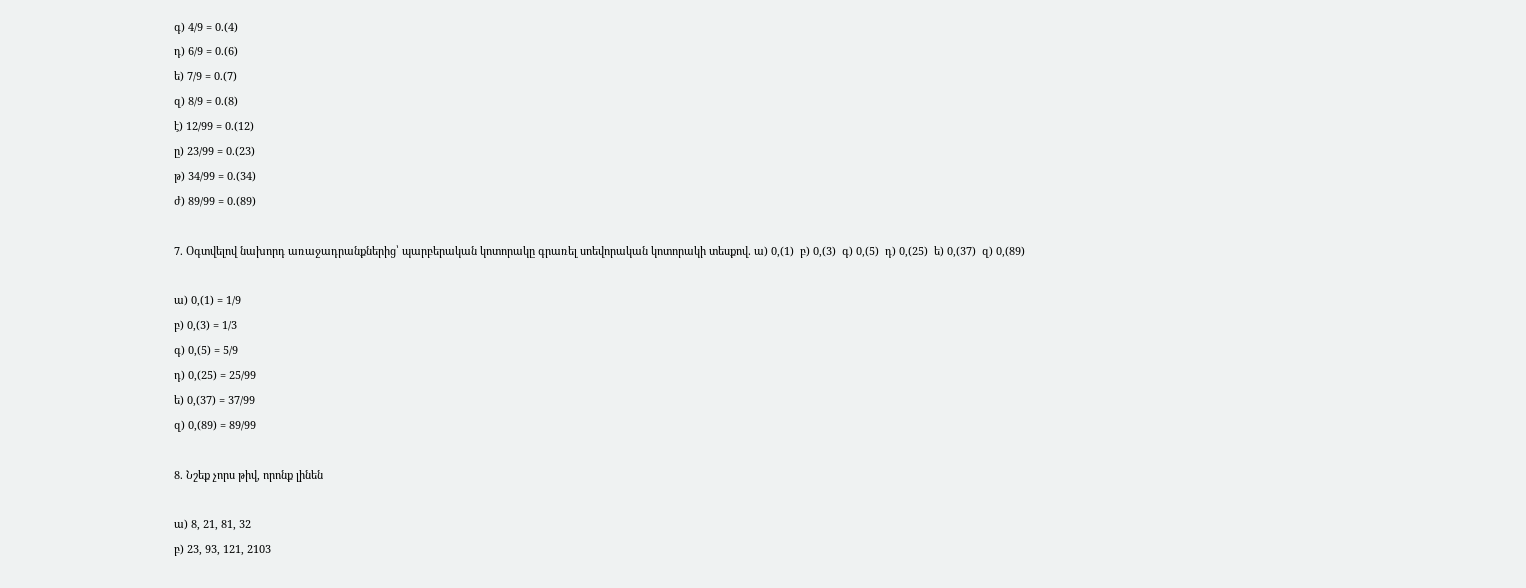գ) 4/9 = 0.(4)
դ) 6/9 = 0.(6)
ե) 7/9 = 0.(7)
զ) 8/9 = 0.(8)
է) 12/99 = 0.(12)
ը) 23/99 = 0.(23)
թ) 34/99 = 0.(34)
ժ) 89/99 = 0.(89)

7. Օգտվելով նախորդ առաջադրանքներից՝ պարբերական կոտորակը գրառել սոեվորական կոտորակի տեսքով․ ա) 0,(1)  բ) 0,(3)  գ) 0,(5)  դ) 0,(25)  ե) 0,(37)  զ) 0,(89)

ա) 0,(1) = 1/9
բ) 0,(3) = 1/3
գ) 0,(5) = 5/9
դ) 0,(25) = 25/99
ե) 0,(37) = 37/99
զ) 0,(89) = 89/99

8. Նշեք չորս թիվ, որոնք լինեն

ա) 8, 21, 81, 32
բ) 23, 93, 121, 2103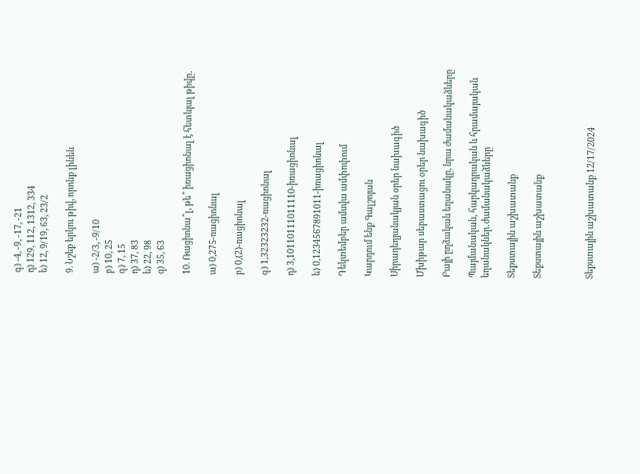գ) -4, -9, -17, -21
դ) 129, 112, 1312, 334
ե) 12, 9/19, 63, 23/2

9. Նշեք երկու թիվ, որոնք լինեն

ա) -2/3, -9/10
բ) 10, 25
գ) 7, 15
դ) 37, 83
ե) 22, 98
զ) 35, 63

10. Ռացիոնա՞լ, թե՞ իռացիոնալ է հետևյալ թիվը․

ա) 0,275-ռացիոնալ

բ) 0,(2)-ռացիոնալ

գ) 1,32323232-ռացիոնալ

դ) 3,10110111011110-իռացիոնալ

ե) 0,1234567891011-իռացիոնալ

Դեկտեմբեր ամսվա ամփոփում

Կարդում ենք Գալշոյան

Սիրադեղյանակյան օրեր նախագիծ

Մխիթար սեբաստացու օրեր նախագիծ

Բայի ըղձական եղանակը, նրա ժամանակաձևերը

Պայմանական, հարկադրական և հրամայական եղանակներ․ժամանակաձևերը

Տեքստային աշխատանք

Տեքստային աշխատանք



Տեքստային աշխատանք 12/17/2024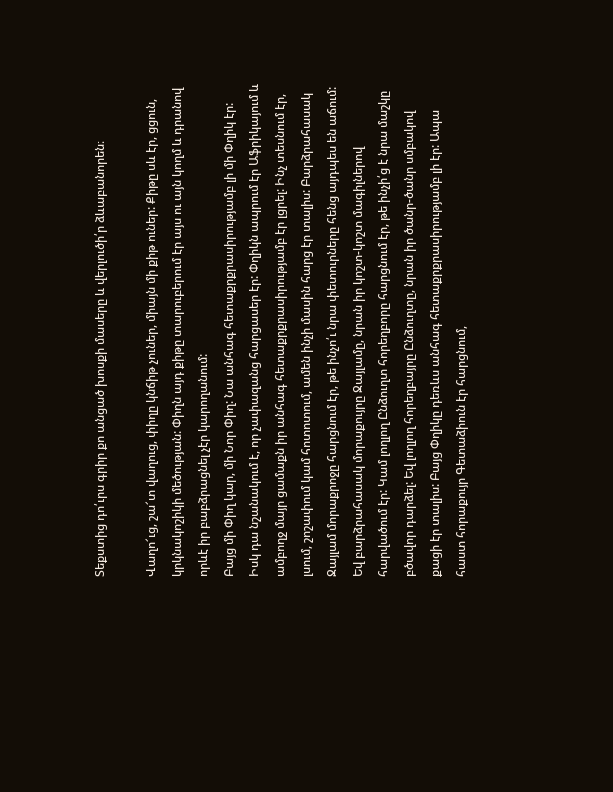Տեքստից դո՛ւրս գրիր քո անցած խոսքի մասերը և վերլուծի՛ր ձևաբանորեն։

Վաղո՜ւց, շա՜տ վաղուց, փիղը կնճիթ չուներ, միայն մի քիթ ուներ: Քիթը սև էր, ցցուն, կրկնակոշիկի մեծության: Փիղն այդ քիթը տարուբերում էր այս ու այն կողմ և դրանով որևէ իր բաբձրացնել չէր կարողանում:
Բայց մի Փիղ կար, մի Նոր Փիղ: Նա անհագ հետաքրքրասիրությամբ լի մի Փղիկ էր: Իսկ դա նշանակում է, որ չափազանց հարցասեր էր: Փղիկն ապրում էր Աֆրիկայում և ամբողջ մայր ցամաքն իր անհագ հետաքրքրասիրությամբ էր լցրել: Ինչ տեսնում էր, լսում, շոշափում կամ հոտոտում, ամեն ինչի մասին հարց էր տալիս: Բարձրահասակ Ջայլամ մորաքրոջը հարցնում էր, թե ինչո՛ւ նրա փետուրները հենց այդպես են աճում: Եվ բարձրահասակ մորաքույրը Ջայլամը, նրան իր կոշտ-կոշտ մագիլներով հարվածում էր: Կամ լողլող Ընձուղտ հորեղբորը հարցնում էր, թե ինչի՛ց է նրա մաշկը բծավոր դարձել: Եվ լողլող հորեղբայրը Ընձուղտը, նրան իր ծանր-ծանր սմբակով քացի էր տալիս: Բայց Փղիկը դեռևս անհագ հետաքրքրասիրությամբ լի էր: Ապա հաստ հորաքույր Գետաձիուն էր հարցնում,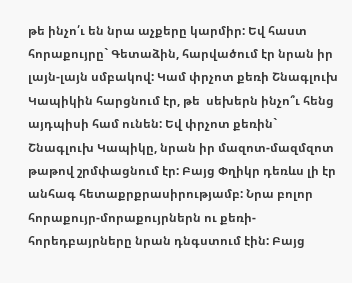թե ինչո՛ւ են նրա աչքերը կարմիր: Եվ հաստ հորաքույրը` Գետաձին, հարվածում էր նրան իր լայն-լայն սմբակով: Կամ փրչոտ քեռի Շնագլուխ Կապիկին հարցնում էր, թե  սեխերն ինչո՞ւ հենց այդպիսի համ ունեն: Եվ փրչոտ քեռին` Շնագլուխ Կապիկը, նրան իր մազոտ-մազմզոտ թաթով շրմփացնում էր: Բայց Փղիկր դեռևս լի էր անհագ հետաքրքրասիրությամբ: Նրա բոլոր հորաքույր-մորաքույրներն ու քեռի-հորեդբայրները նրան դնգստում էին: Բայց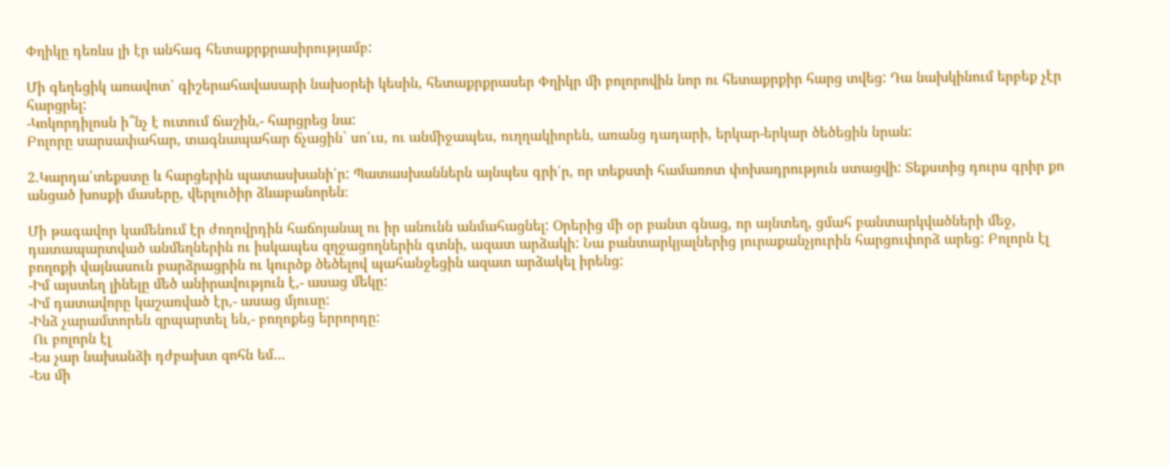Փղիկը դեռևս լի էր անհագ հետաքրքրասիրությամբ:

Մի գեղեցիկ առավոտ՝ գիշերահավասարի նախօրեի կեսին, հետաքրքրասեր Փղիկր մի բոլորովին նոր ու հետաքրքիր հարց տվեց: Դա նախկինում երբեք չէր հարցրել:
-Կոկորդիլոսն ի՞նչ է ուտում ճաշին,- հարցրեց նա:
Բոլորը սարսափահար, տագնապահար ճչացին` սո՛ւս, ու անմիջապես, ուղղակիորեն, առանց դադարի, երկար-երկար ծեծեցին նրան:

2.Կարդա՛տեքստը և հարցերին պատասխանի՛ր: Պատասխաններն այնպես գրի՛ր, որ տեքստի համառոտ փոխադրություն ստացվի: Տեքստից դուրս գրիր քո անցած խոսքի մասերը, վերլուծիր ձևաբանորեն։

Մի թագավոր կամենում էր ժողովրդին հաճոյանալ ու իր անունն անմահացնել: Օրերից մի օր բանտ գնաց, որ այնտեղ, ցմահ բանտարկվածների մեջ, դատապարտված անմեղներին ու իսկապես զղջացողներին գտնի, ազատ արձակի: Նա բանտարկյալներից յուրաքանչյուրին հարցուփորձ արեց: Բոլորն էլ բողոքի վայնասուն բարձրացրին ու կուրծք ծեծելով պահանջեցին ազատ արձակել իրենց:
-Իմ այստեղ լինելը մեծ անիրավություն է,- ասաց մեկը:
-Իմ դատավորը կաշառված էր,- ասաց մյուսը:
-Ինձ չարամտորեն զրպարտել են,- բողոքեց երրորդը:
 Ու բոլորն էլ
-Ես չար նախանձի դժբախտ զոհն եմ…
-Ես մի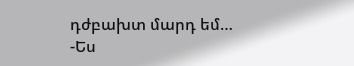դժբախտ մարդ եմ…
-Ես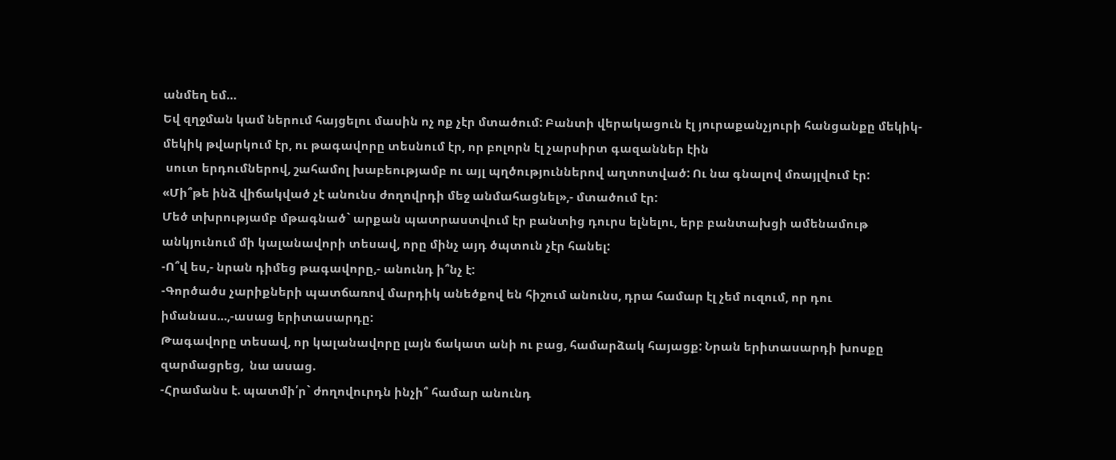անմեղ եմ…
Եվ զղջման կամ ներում հայցելու մասին ոչ ոք չէր մտածում: Բանտի վերակացուն էլ յուրաքանչյուրի հանցանքը մեկիկ-մեկիկ թվարկում էր, ու թագավորը տեսնում էր, որ բոլորն էլ չարսիրտ գազաններ էին
 սուտ երդումներով, շահամոլ խաբեությամբ ու այլ պղծություններով աղտոտված: Ու նա գնալով մռայլվում էր:
«Մի՞թե ինձ վիճակված չէ անունս ժողովրդի մեջ անմահացնել»,- մտածում էր:
Մեծ տխրությամբ մթագնած` արքան պատրաստվում էր բանտից դուրս ելնելու, երբ բանտախցի ամենամութ անկյունում մի կալանավորի տեսավ, որը մինչ այդ ծպտուն չէր հանել:
-Ո՞վ ես,- նրան դիմեց թագավորը,- անունդ ի՞նչ է:
-Գործածս չարիքների պատճառով մարդիկ անեծքով են հիշում անունս, դրա համար էլ չեմ ուզում, որ դու իմանաս…,-ասաց երիտասարդը:
Թագավորը տեսավ, որ կալանավորը լայն ճակատ անի ու բաց, համարձակ հայացք: Նրան երիտասարդի խոսքը զարմացրեց,  նա ասաց.
-Հրամանս է. պատմի՛ր` ժողովուրդն ինչի՞ համար անունդ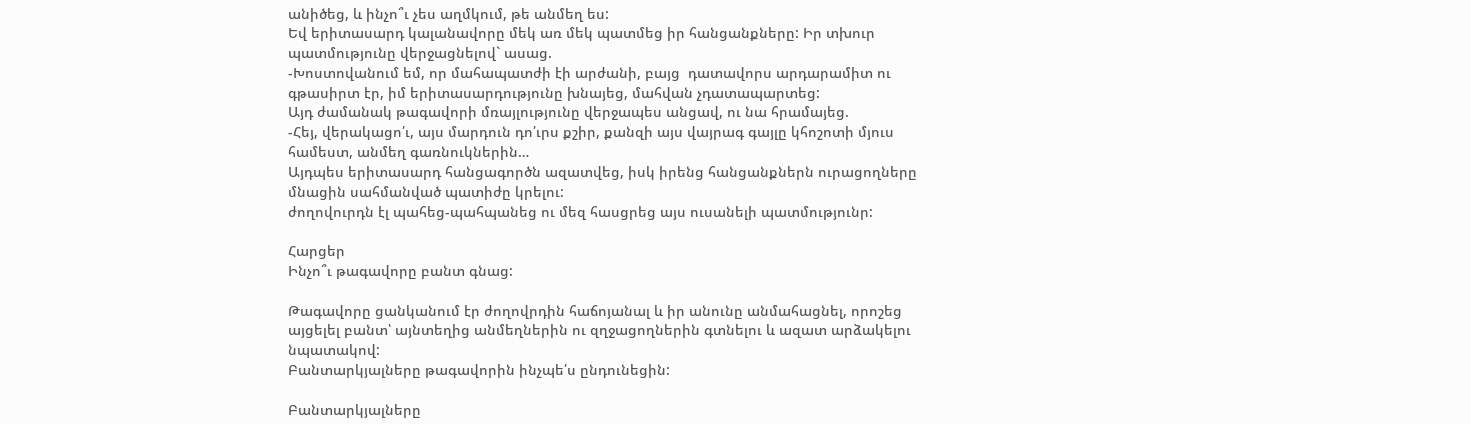անիծեց, և ինչո՞ւ չես աղմկում, թե անմեղ ես:
Եվ երիտասարդ կալանավորը մեկ առ մեկ պատմեց իր հանցանքները: Իր տխուր պատմությունը վերջացնելով` ասաց.
-Խոստովանում եմ, որ մահապատժի էի արժանի, բայց  դատավորս արդարամիտ ու գթասիրտ էր, իմ երիտասարդությունը խնայեց, մահվան չդատապարտեց:
Այդ ժամանակ թագավորի մռայլությունը վերջապես անցավ, ու նա հրամայեց.
-Հեյ, վերակացո՛ւ, այս մարդուն դո՛ւրս քշիր, քանզի այս վայրագ գայլը կհոշոտի մյուս համեստ, անմեղ գառնուկներին…
Այդպես երիտասարդ հանցագործն ազատվեց, իսկ իրենց հանցանքներն ուրացողները մնացին սահմանված պատիժը կրելու:
ժողովուրդն էլ պահեց-պահպանեց ու մեզ հասցրեց այս ուսանելի պատմությունր:

Հարցեր
Ինչո՞ւ թագավորը բանտ գնաց:

Թագավորը ցանկանում էր ժողովրդին հաճոյանալ և իր անունը անմահացնել, որոշեց այցելել բանտ՝ այնտեղից անմեղներին ու զղջացողներին գտնելու և ազատ արձակելու նպատակով:
Բանտարկյալները թագավորին ինչպե՛ս ընդունեցին:

Բանտարկյալները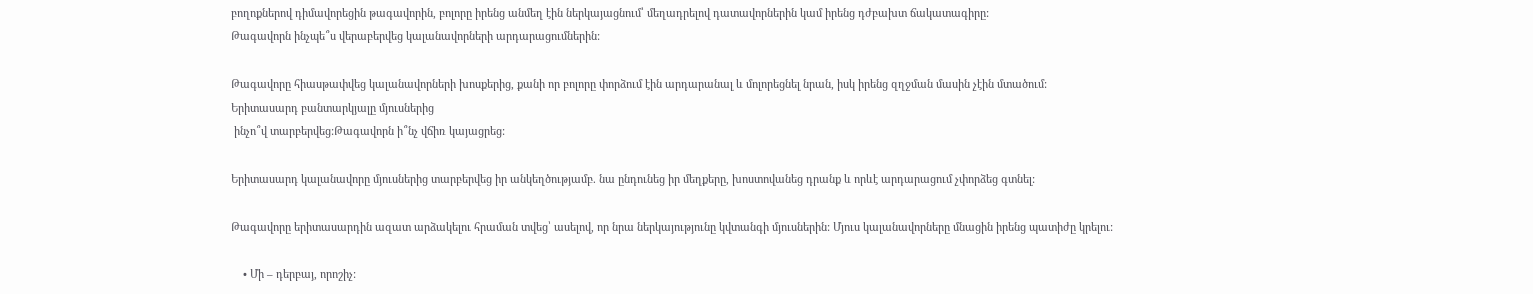բողոքներով դիմավորեցին թագավորին, բոլորը իրենց անմեղ էին ներկայացնում՝ մեղադրելով դատավորներին կամ իրենց դժբախտ ճակատագիրը:
Թագավորն ինչպե՞ս վերաբերվեց կալանավորների արդարացումներին:

Թագավորը հիասթափվեց կալանավորների խոսքերից, քանի որ բոլորը փորձում էին արդարանալ և մոլորեցնել նրան, իսկ իրենց զղջման մասին չէին մտածում:
Երիտասարդ բանտարկյալը մյուսներից
 ինչո՞վ տարբերվեց:Թագավորն ի՞նչ վճիռ կայացրեց:

Երիտասարդ կալանավորը մյուսներից տարբերվեց իր անկեղծությամբ. նա ընդունեց իր մեղքերը, խոստովանեց դրանք և որևէ արդարացում չփորձեց գտնել:

Թագավորը երիտասարդին ազատ արձակելու հրաման տվեց՝ ասելով, որ նրա ներկայությունը կվտանգի մյուսներին: Մյուս կալանավորները մնացին իրենց պատիժը կրելու:

    • Մի – դերբայ, որոշիչ: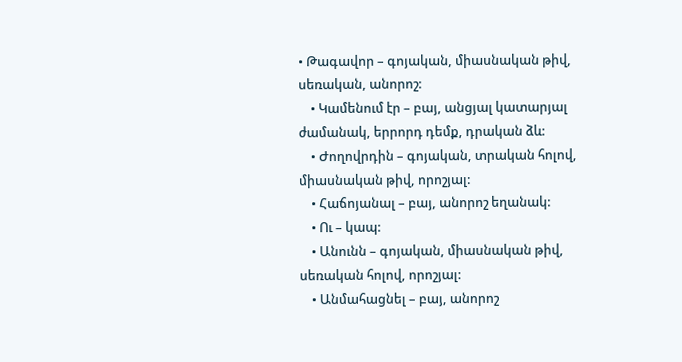• Թագավոր – գոյական, միասնական թիվ, սեռական, անորոշ:
    • Կամենում էր – բայ, անցյալ կատարյալ ժամանակ, երրորդ դեմք, դրական ձև:
    • Ժողովրդին – գոյական, տրական հոլով, միասնական թիվ, որոշյալ:
    • Հաճոյանալ – բայ, անորոշ եղանակ:
    • Ու – կապ:
    • Անունն – գոյական, միասնական թիվ, սեռական հոլով, որոշյալ:
    • Անմահացնել – բայ, անորոշ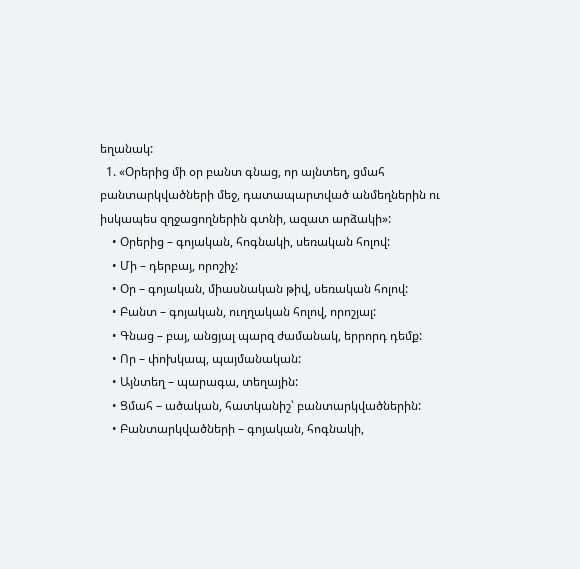եղանակ:
  1. «Օրերից մի օր բանտ գնաց, որ այնտեղ, ցմահ բանտարկվածների մեջ, դատապարտված անմեղներին ու իսկապես զղջացողներին գտնի, ազատ արձակի»:
    • Օրերից – գոյական, հոգնակի, սեռական հոլով:
    • Մի – դերբայ, որոշիչ:
    • Օր – գոյական, միասնական թիվ, սեռական հոլով:
    • Բանտ – գոյական, ուղղական հոլով, որոշյալ:
    • Գնաց – բայ, անցյալ պարզ ժամանակ, երրորդ դեմք:
    • Որ – փոխկապ, պայմանական:
    • Այնտեղ – պարագա, տեղային:
    • Ցմահ – ածական, հատկանիշ՝ բանտարկվածներին:
    • Բանտարկվածների – գոյական, հոգնակի,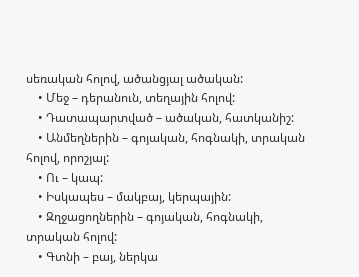սեռական հոլով, ածանցյալ ածական:
    • Մեջ – դերանուն, տեղային հոլով:
    • Դատապարտված – ածական, հատկանիշ:
    • Անմեղներին – գոյական, հոգնակի, տրական հոլով, որոշյալ:
    • Ու – կապ:
    • Իսկապես – մակբայ, կերպային:
    • Զղջացողներին – գոյական, հոգնակի, տրական հոլով:
    • Գտնի – բայ, ներկա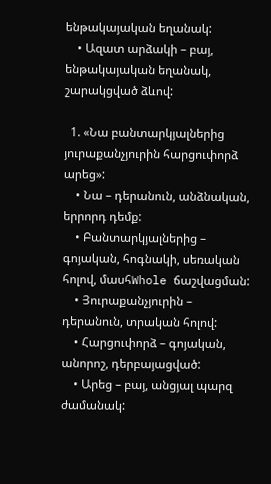ենթակայական եղանակ:
    • Ազատ արձակի – բայ, ենթակայական եղանակ, շարակցված ձևով:

  1. «Նա բանտարկյալներից յուրաքանչյուրին հարցուփորձ արեց»:
    • Նա – դերանուն, անձնական, երրորդ դեմք:
    • Բանտարկյալներից – գոյական, հոգնակի, սեռական հոլով, մասհWhole ճաշվացման:
    • Յուրաքանչյուրին – դերանուն, տրական հոլով:
    • Հարցուփորձ – գոյական, անորոշ, դերբայացված:
    • Արեց – բայ, անցյալ պարզ ժամանակ: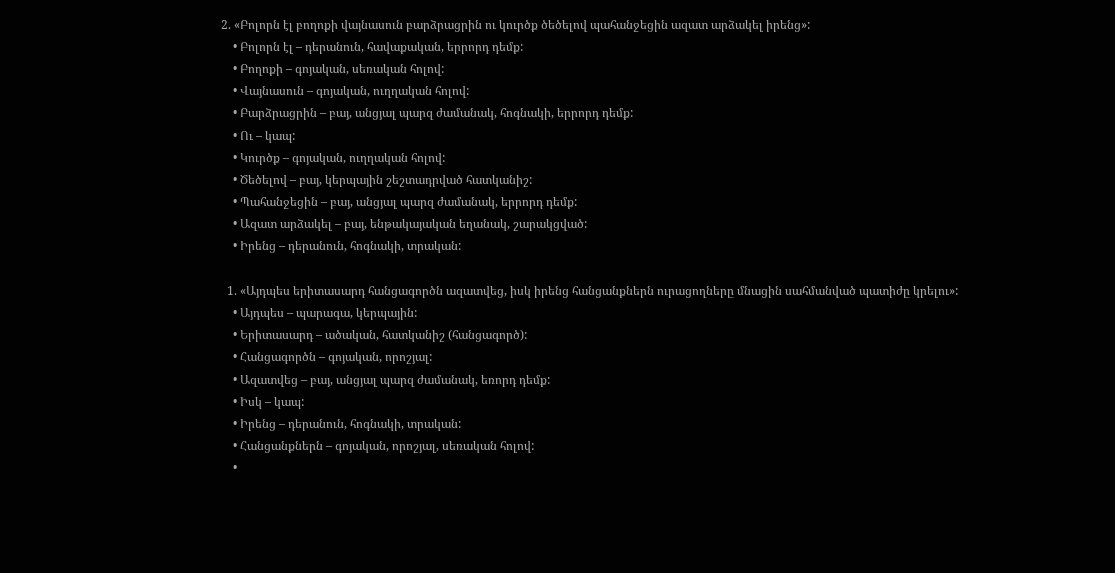2. «Բոլորն էլ բողոքի վայնասուն բարձրացրին ու կուրծք ծեծելով պահանջեցին ազատ արձակել իրենց»:
    • Բոլորն էլ – դերանուն, հավաքական, երրորդ դեմք:
    • Բողոքի – գոյական, սեռական հոլով:
    • Վայնասուն – գոյական, ուղղական հոլով:
    • Բարձրացրին – բայ, անցյալ պարզ ժամանակ, հոգնակի, երրորդ դեմք:
    • Ու – կապ:
    • Կուրծք – գոյական, ուղղական հոլով:
    • Ծեծելով – բայ, կերպային շեշտադրված հատկանիշ:
    • Պահանջեցին – բայ, անցյալ պարզ ժամանակ, երրորդ դեմք:
    • Ազատ արձակել – բայ, ենթակայական եղանակ, շարակցված:
    • Իրենց – դերանուն, հոգնակի, տրական:

  1. «Այդպես երիտասարդ հանցագործն ազատվեց, իսկ իրենց հանցանքներն ուրացողները մնացին սահմանված պատիժը կրելու»:
    • Այդպես – պարագա, կերպային:
    • Երիտասարդ – ածական, հատկանիշ (հանցագործ):
    • Հանցագործն – գոյական, որոշյալ:
    • Ազատվեց – բայ, անցյալ պարզ ժամանակ, եռորդ դեմք:
    • Իսկ – կապ:
    • Իրենց – դերանուն, հոգնակի, տրական:
    • Հանցանքներն – գոյական, որոշյալ, սեռական հոլով:
    •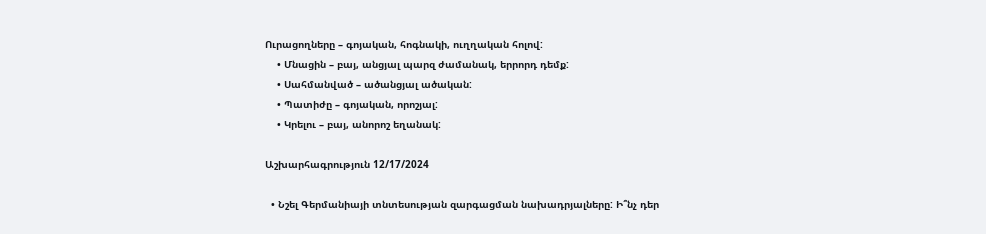Ուրացողները – գոյական, հոգնակի, ուղղական հոլով:
    • Մնացին – բայ, անցյալ պարզ ժամանակ, երրորդ դեմք:
    • Սահմանված – ածանցյալ ածական:
    • Պատիժը – գոյական, որոշյալ:
    • Կրելու – բայ, անորոշ եղանակ:

Աշխարհագրություն 12/17/2024

  • Նշել Գերմանիայի տնտեսության զարգացման նախադրյալները: Ի՞նչ դեր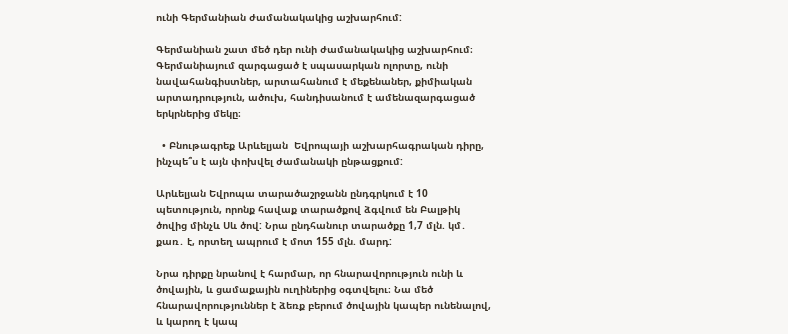ունի Գերմանիան ժամանակակից աշխարհում:

Գերմանիան շատ մեծ դեր ունի ժամանակակից աշխարհում։ Գերմանիայում զարգացած է սպասարկան ոլորտը, ունի նավահանգիստներ, արտահանում է մեքենաներ, քիմիական արտադրություն, ածուխ, հանդիսանում է ամենազարգացած երկրներից մեկը։

  • Բնութագրեք Արևելյան  Եվրոպայի աշխարհագրական դիրը, ինչպե՞ս է այն փոխվել ժամանակի ընթացքում:

Արևելյան Եվրոպա տարածաշրջանն ընդգրկում է 10 պետություն, որոնք հավաք տարածքով ձգվում են Բալթիկ ծովից մինչև Սև ծով: Նրա ընդհանուր տարածքը 1,7 մլն. կմ․ քառ․ է, որտեղ ապրում է մոտ 155 մլն. մարդ:

Նրա դիրքը նրանով է հարմար, որ հնարավորություն ունի և ծովային, և ցամաքային ուղիներից օգտվելու։ Նա մեծ հնարավորություններ է ձեռք բերում ծովային կապեր ունենալով, և կարող է կապ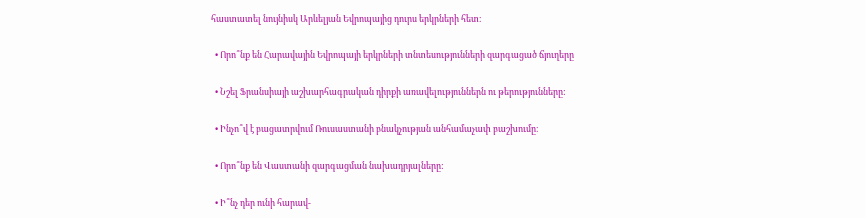հաստատել նույնիսկ Արևելյան Եվրոպայից դուրս երկրների հետ։

  • Որո՞նք են Հարավային Եվրոպայի երկրների տնտեսությունների զարգացած ճյուղերը

  • Նշել Ֆրանսիայի աշխարհագրական դիրքի առավելություններն ու թերությունները:

  • Ինչո՞վ է բացատրվում Ռուսաստանի բնակչության անհամաչափ բաշխումը։

  • Որո՞նք են Վաստանի զարգացման նախադրյալները:

  • Ի՞նչ դեր ունի հարավ-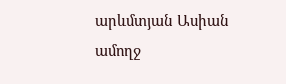արևմտյան Ասիան ամողջ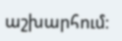աշխարհում։